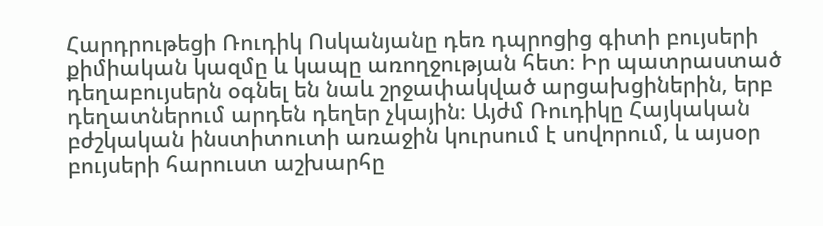Հարդրութեցի Ռուդիկ Ոսկանյանը դեռ դպրոցից գիտի բույսերի քիմիական կազմը և կապը առողջության հետ։ Իր պատրաստած դեղաբույսերն օգնել են նաև շրջափակված արցախցիներին, երբ դեղատներում արդեն դեղեր չկային։ Այժմ Ռուդիկը Հայկական բժշկական ինստիտուտի առաջին կուրսում է սովորում, և այսօր բույսերի հարուստ աշխարհը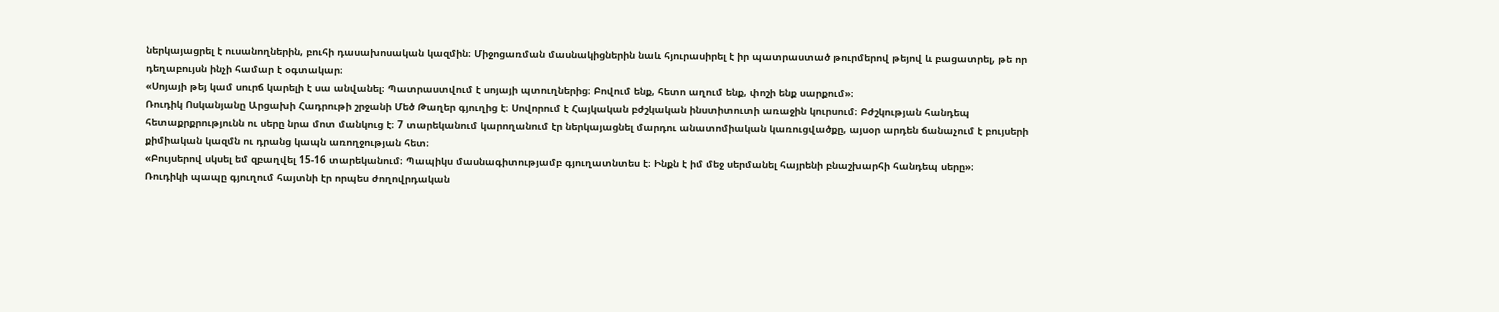ներկայացրել է ուսանողներին, բուհի դասախոսական կազմին։ Միջոցառման մասնակիցներին նաև հյուրասիրել է իր պատրաստած թուրմերով թեյով և բացատրել, թե որ դեղաբույսն ինչի համար է օգտակար։
«Սոյայի թեյ կամ սուրճ կարելի է սա անվանել։ Պատրաստվում է սոյայի պտուղներից։ Բովում ենք, հետո աղում ենք, փոշի ենք սարքում»։
Ռուդիկ Ոսկանյանը Արցախի Հադրութի շրջանի Մեծ Թաղեր գյուղից է։ Սովորում է Հայկական բժշկական ինստիտուտի առաջին կուրսում։ Բժշկության հանդեպ հետաքրքրությունն ու սերը նրա մոտ մանկուց է։ 7 տարեկանում կարողանում էր ներկայացնել մարդու անատոմիական կառուցվածքը, այսօր արդեն ճանաչում է բույսերի քիմիական կազմն ու դրանց կապն առողջության հետ։
«Բույսերով սկսել եմ զբաղվել 15-16 տարեկանում։ Պապիկս մասնագիտությամբ գյուղատնտես է։ Ինքն է իմ մեջ սերմանել հայրենի բնաշխարհի հանդեպ սերը»։
Ռուդիկի պապը գյուղում հայտնի էր որպես ժողովրդական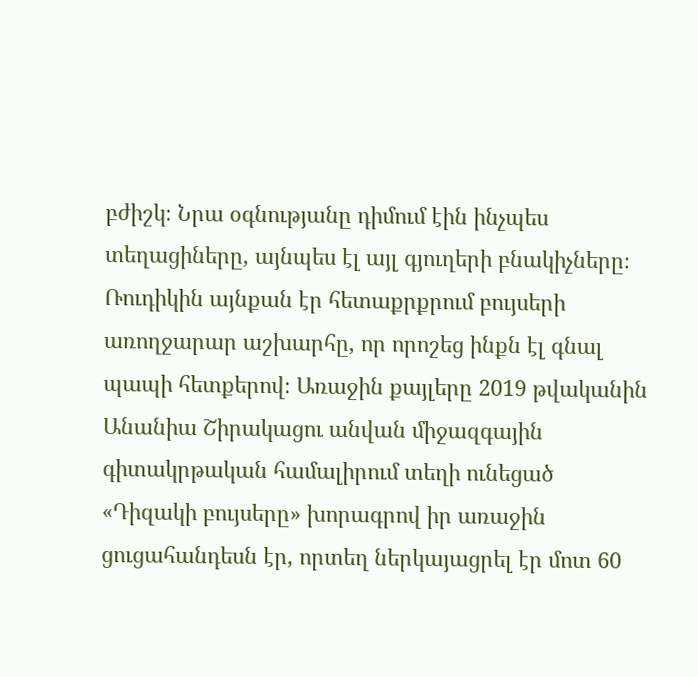բժիշկ։ Նրա օգնությանը դիմում էին ինչպես տեղացիները, այնպես էլ այլ գյուղերի բնակիչները։ Ռուդիկին այնքան էր հետաքրքրում բույսերի առողջարար աշխարհը, որ որոշեց ինքն էլ գնալ պապի հետքերով։ Առաջին քայլերը 2019 թվականին Անանիա Շիրակացու անվան միջազգային գիտակրթական համալիրում տեղի ունեցած «Դիզակի բույսերը» խորագրով իր առաջին ցուցահանդեսն էր, որտեղ ներկայացրել էր մոտ 60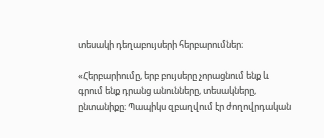տեսակի դեղաբույսերի հերբարումներ։

«Հերբարիումը, երբ բույսերը չորացնում ենք և գրում ենք դրանց անունները, տեսակները, ընտանիքը։ Պապիկս զբաղվում էր ժողովրդական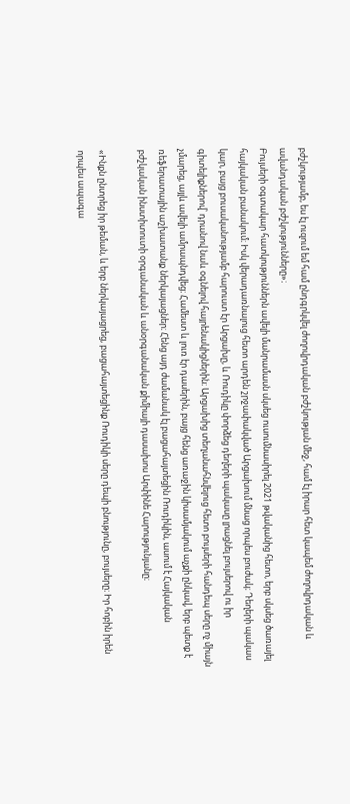բժշկությամբ, ես էլ ուզում եմ համ ընդգրկվել ժողովրդական բժշկության մեջ, համ էլ իրար հետ կապեմ ժողովրդական և ավանդական բժշկությունները»։
Բույսերի օգտակար հատկություններն ավելի մանրամասն սկսեց ուսումնասիրել 2021 թվականից հետո, երբ սկսեց ծառայել հայկական բանակում։ Իսկ վերադառնալուց հետո արդեն շրջափակված Արցախում մնաց որպես բուժակ։ Դեղերի պակաս կար, բայց բուսականությամբ հարուստ էր Արցախը, և Ռուդիկը փորձեց դեղերի պակասը լրացնել բույսերով ու իր գիտելիքներով՝ դրանով նաև օգնելով հայրենակիցներին։ Արցախից տեղանահնվելուց հետո բույսերի հանդեպ սերը ոչ միայն չմարեց, այլև ավելի ամրապնդվեց։ Համեստ և լուռ էր դասերին, բայց հենց առաջին կիսամյակում աչքի ընկավ, երբ պետք է ռեֆերատային աշխատանք ներկայացներ։ Հենց այդ ժամանակ էլ բացահայտեցին Ռուդիկին, ասում է Հայկական բժշկական ինստիտուտի օրգանական և անօրգանական քիմիայի դասախոս Արփինե Հարությունյանը։

«Ինքն ընտրեց իր թեման, և երբ ներկայացրեց, բացահայտեցինք Ռուդիկի սերը դեպի բնությունը, բույսերը։ Իր հոբին իրեն որպես ապագա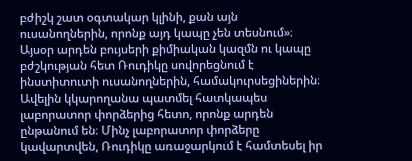բժիշկ շատ օգտակար կլինի, քան այն ուսանողներին, որոնք այդ կապը չեն տեսնում»։
Այսօր արդեն բույսերի քիմիական կազմն ու կապը բժշկության հետ Ռուդիկը սովորեցնում է ինստիտուտի ուսանողներին, համակուրսեցիներին։ Ավելին կկարողանա պատմել հատկապես լաբորատոր փորձերից հետո, որոնք արդեն ընթանում են։ Մինչ լաբորատոր փորձերը կավարտվեն, Ռուդիկը առաջարկում է համտեսել իր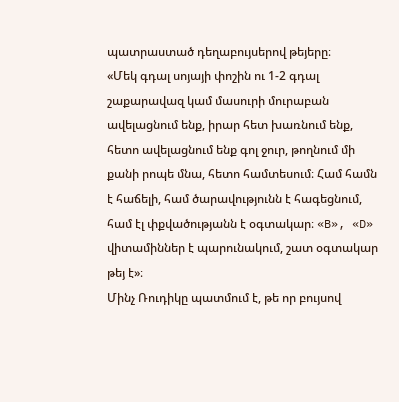պատրաստած դեղաբույսերով թեյերը։
«Մեկ գդալ սոյայի փոշին ու 1-2 գդալ շաքարավազ կամ մասուրի մուրաբան ավելացնում ենք, իրար հետ խառնում ենք, հետո ավելացնում ենք գոլ ջուր, թողնում մի քանի րոպե մնա, հետո համտեսում։ Համ համն է հաճելի, համ ծարավությունն է հագեցնում, համ էլ փքվածությանն է օգտակար։ «B», «D» վիտամիններ է պարունակում, շատ օգտակար թեյ է»։
Մինչ Ռուդիկը պատմում է, թե որ բույսով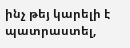ինչ թեյ կարելի է պատրաստել,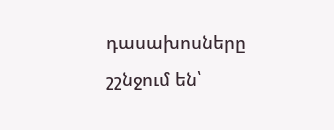դասախոսները շշնջում են՝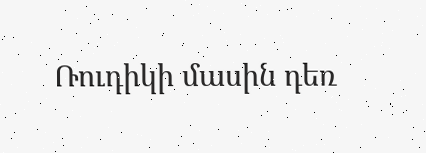Ռուդիկի մասին դեռ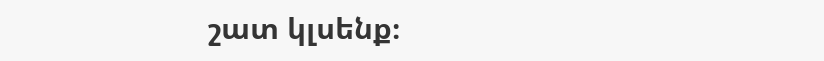շատ կլսենք։